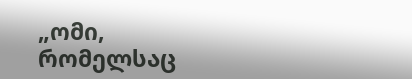„ომი, რომელსაც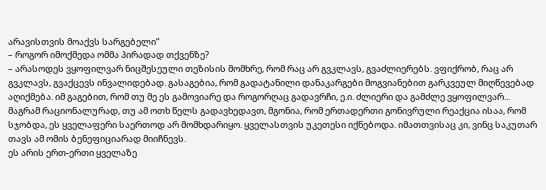არავისთვის მოაქვს სარგებელი“
– როგორ იმოქმედა ომმა პირადად თქვენზე?
– არასოდეს ვყოფილვარ ნიცშესეული თეზისის მომხრე, რომ რაც არ გვკლავს, გვაძლიერებს. ვფიქრობ, რაც არ გვკლავს, გვაქცევს ინვალიდებად. გასაგებია, რომ გადატანილი დანაკარგები მოგვიანებით გარკვეულ მიღწევებად აღიქმება. იმ გაგებით, რომ თუ მე ეს გამოვიარე და როგორღაც გადავრჩი, ე.ი. ძლიერი და გამძლე ვყოფილვარ... მაგრამ რაციონალურად, თუ ამ ოთხ წელს გადავხედავთ, მგონია, რომ ერთადერთი გონივრული რეაქცია ისაა, რომ სჯობდა, ეს ყველაფერი საერთოდ არ მომხდარიყო. ყველასთვის უკეთესი იქნებოდა. იმათთვისაც კი, ვინც საკუთარ თავს ამ ომის ბენეფიციარად მიიჩნევს.
ეს არის ერთ-ერთი ყველაზე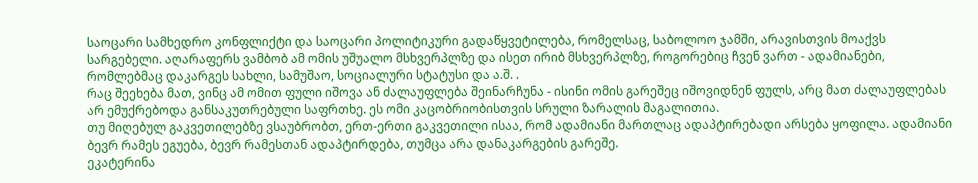საოცარი სამხედრო კონფლიქტი და საოცარი პოლიტიკური გადაწყვეტილება, რომელსაც, საბოლოო ჯამში, არავისთვის მოაქვს სარგებელი. აღარაფერს ვამბობ ამ ომის უშუალო მსხვერპლზე და ისეთ ირიბ მსხვერპლზე, როგორებიც ჩვენ ვართ - ადამიანები, რომლებმაც დაკარგეს სახლი, სამუშაო, სოციალური სტატუსი და ა.შ. .
რაც შეეხება მათ, ვინც ამ ომით ფული იშოვა ან ძალაუფლება შეინარჩუნა - ისინი ომის გარეშეც იშოვიდნენ ფულს, არც მათ ძალაუფლებას არ ემუქრებოდა განსაკუთრებული საფრთხე. ეს ომი კაცობრიობისთვის სრული ზარალის მაგალითია.
თუ მიღებულ გაკვეთილებზე ვსაუბრობთ, ერთ-ერთი გაკვეთილი ისაა, რომ ადამიანი მართლაც ადაპტირებადი არსება ყოფილა. ადამიანი ბევრ რამეს ეგუება, ბევრ რამესთან ადაპტირდება, თუმცა არა დანაკარგების გარეშე.
ეკატერინა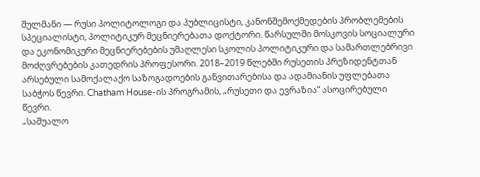შულმანი — რუსი პოლიტოლოგი და პუბლიცისტი, კანონშემოქმედების პრობლემების სპეციალისტი, პოლიტიკურ მეცნიერებათა დოქტორი. წარსულში მოსკოვის სოციალური და ეკონომიკური მეცნიერებების უმაღლესი სკოლის პოლიტიკური და სამართლებრივი მოძღვრებების კათედრის პროფესორი. 2018–2019 წლებში რუსეთის პრეზიდენტთან არსებული სამოქალაქო საზოგადოების განვითარებისა და ადამიანის უფლებათა საბჭოს წევრი. Chatham House-ის პროგრამის, „რუსეთი და ევრაზია“ ასოცირებული წევრი.
„საშუალო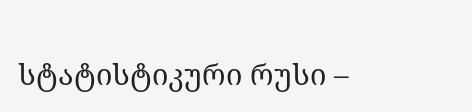სტატისტიკური რუსი –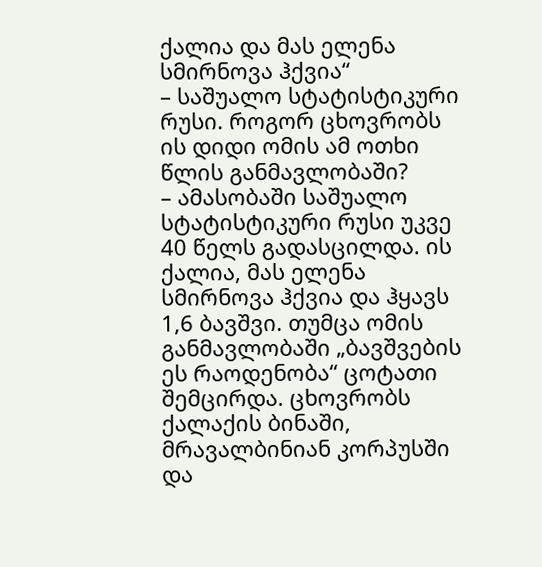ქალია და მას ელენა სმირნოვა ჰქვია“
– საშუალო სტატისტიკური რუსი. როგორ ცხოვრობს ის დიდი ომის ამ ოთხი წლის განმავლობაში?
– ამასობაში საშუალო სტატისტიკური რუსი უკვე 40 წელს გადასცილდა. ის ქალია, მას ელენა სმირნოვა ჰქვია და ჰყავს 1,6 ბავშვი. თუმცა ომის განმავლობაში „ბავშვების ეს რაოდენობა“ ცოტათი შემცირდა. ცხოვრობს ქალაქის ბინაში, მრავალბინიან კორპუსში და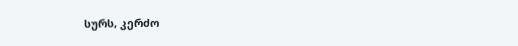სურს, კერძო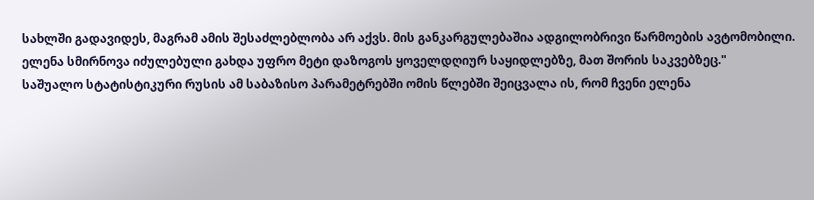სახლში გადავიდეს, მაგრამ ამის შესაძლებლობა არ აქვს. მის განკარგულებაშია ადგილობრივი წარმოების ავტომობილი.
ელენა სმირნოვა იძულებული გახდა უფრო მეტი დაზოგოს ყოველდღიურ საყიდლებზე, მათ შორის საკვებზეც."
საშუალო სტატისტიკური რუსის ამ საბაზისო პარამეტრებში ომის წლებში შეიცვალა ის, რომ ჩვენი ელენა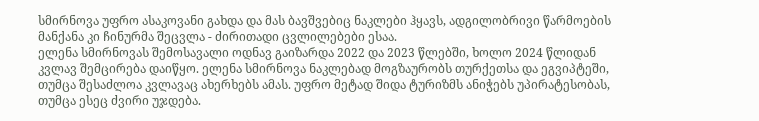სმირნოვა უფრო ასაკოვანი გახდა და მას ბავშვებიც ნაკლები ჰყავს, ადგილობრივი წარმოების მანქანა კი ჩინურმა შეცვლა - ძირითადი ცვლილებები ესაა.
ელენა სმირნოვას შემოსავალი ოდნავ გაიზარდა 2022 და 2023 წლებში, ხოლო 2024 წლიდან კვლავ შემცირება დაიწყო. ელენა სმირნოვა ნაკლებად მოგზაურობს თურქეთსა და ეგვიპტეში, თუმცა შესაძლოა კვლავაც ახერხებს ამას. უფრო მეტად შიდა ტურიზმს ანიჭებს უპირატესობას, თუმცა ესეც ძვირი უჯდება.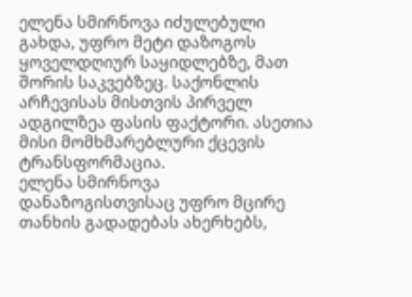ელენა სმირნოვა იძულებული გახდა, უფრო მეტი დაზოგოს ყოველდღიურ საყიდლებზე, მათ შორის საკვებზეც. საქონლის არჩევისას მისთვის პირველ ადგილზეა ფასის ფაქტორი. ასეთია მისი მომხმარებლური ქცევის ტრანსფორმაცია.
ელენა სმირნოვა დანაზოგისთვისაც უფრო მცირე თანხის გადადებას ახერხებს,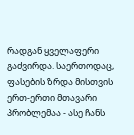რადგან ყველაფერი გაძვირდა. საერთოდაც, ფასების ზრდა მისთვის ერთ-ერთი მთავარი პრობლემაა - ასე ჩანს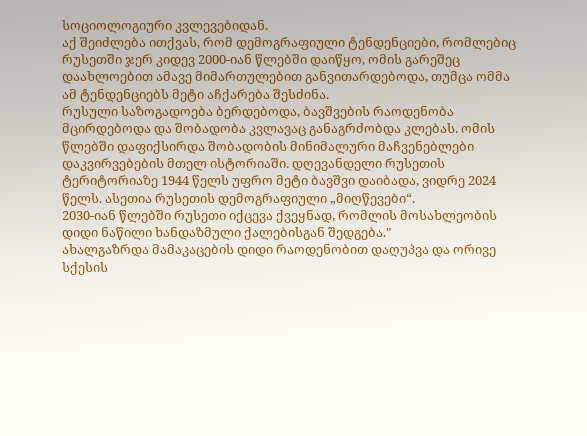სოციოლოგიური კვლევებიდან.
აქ შეიძლება ითქვას, რომ დემოგრაფიული ტენდენციები, რომლებიც რუსეთში ჯერ კიდევ 2000-იან წლებში დაიწყო, ომის გარეშეც დაახლოებით ამავე მიმართულებით განვითარდებოდა, თუმცა ომმა ამ ტენდენციებს მეტი აჩქარება შესძინა.
რუსული საზოგადოება ბერდებოდა, ბავშვების რაოდენობა მცირდებოდა და შობადობა კვლავაც განაგრძობდა კლებას. ომის წლებში დაფიქსირდა შობადობის მინიმალური მაჩვენებლები დაკვირვებების მთელ ისტორიაში. დღევანდელი რუსეთის ტერიტორიაზე 1944 წელს უფრო მეტი ბავშვი დაიბადა, ვიდრე 2024 წელს. ასეთია რუსეთის დემოგრაფიული „მიღწევები“.
2030-იან წლებში რუსეთი იქცევა ქვეყნად, რომლის მოსახლეობის დიდი ნაწილი ხანდაზმული ქალებისგან შედგება."
ახალგაზრდა მამაკაცების დიდი რაოდენობით დაღუპვა და ორივე სქესის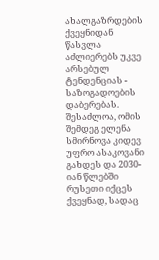ახალგაზრდების ქვეყნიდან წასვლა აძლიერებს უკვე არსებულ ტენდენციას - საზოგადოების დაბერებას. შესაძლოა, ომის შემდეგ ელენა სმირნოვა კიდევ უფრო ასაკოვანი გახდეს და 2030-იან წლებში რუსეთი იქცეს ქვეყნად, სადაც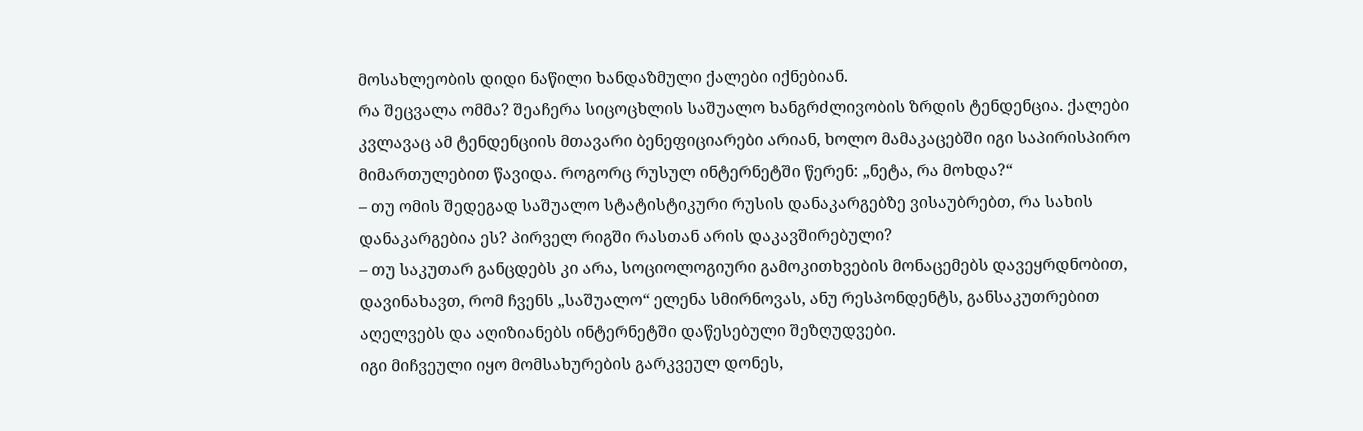მოსახლეობის დიდი ნაწილი ხანდაზმული ქალები იქნებიან.
რა შეცვალა ომმა? შეაჩერა სიცოცხლის საშუალო ხანგრძლივობის ზრდის ტენდენცია. ქალები კვლავაც ამ ტენდენციის მთავარი ბენეფიციარები არიან, ხოლო მამაკაცებში იგი საპირისპირო მიმართულებით წავიდა. როგორც რუსულ ინტერნეტში წერენ: „ნეტა, რა მოხდა?“
– თუ ომის შედეგად საშუალო სტატისტიკური რუსის დანაკარგებზე ვისაუბრებთ, რა სახის დანაკარგებია ეს? პირველ რიგში რასთან არის დაკავშირებული?
– თუ საკუთარ განცდებს კი არა, სოციოლოგიური გამოკითხვების მონაცემებს დავეყრდნობით, დავინახავთ, რომ ჩვენს „საშუალო“ ელენა სმირნოვას, ანუ რესპონდენტს, განსაკუთრებით აღელვებს და აღიზიანებს ინტერნეტში დაწესებული შეზღუდვები.
იგი მიჩვეული იყო მომსახურების გარკვეულ დონეს,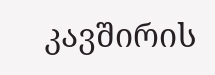კავშირის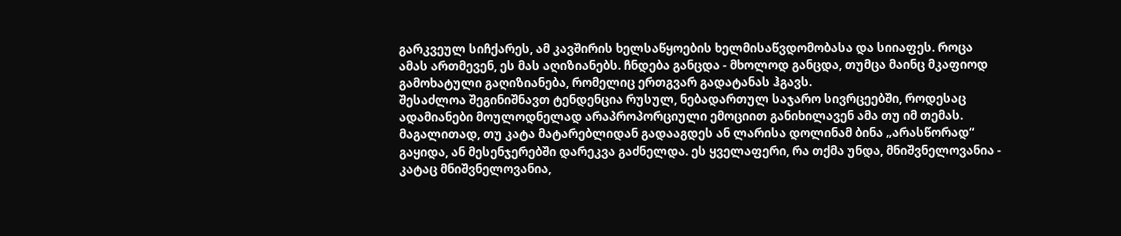გარკვეულ სიჩქარეს, ამ კავშირის ხელსაწყოების ხელმისაწვდომობასა და სიიაფეს. როცა ამას ართმევენ, ეს მას აღიზიანებს. ჩნდება განცდა - მხოლოდ განცდა, თუმცა მაინც მკაფიოდ გამოხატული გაღიზიანება, რომელიც ერთგვარ გადატანას ჰგავს.
შესაძლოა შეგინიშნავთ ტენდენცია რუსულ, ნებადართულ საჯარო სივრცეებში, როდესაც ადამიანები მოულოდნელად არაპროპორციული ემოციით განიხილავენ ამა თუ იმ თემას. მაგალითად, თუ კატა მატარებლიდან გადააგდეს ან ლარისა დოლინამ ბინა „არასწორად“ გაყიდა, ან მესენჯერებში დარეკვა გაძნელდა. ეს ყველაფერი, რა თქმა უნდა, მნიშვნელოვანია - კატაც მნიშვნელოვანია,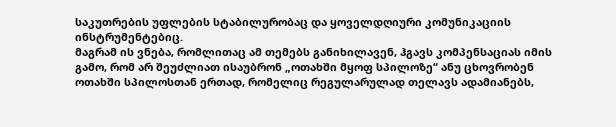საკუთრების უფლების სტაბილურობაც და ყოველდღიური კომუნიკაციის ინსტრუმენტებიც.
მაგრამ ის ვნება, რომლითაც ამ თემებს განიხილავენ, ჰგავს კომპენსაციას იმის გამო, რომ არ შეუძლიათ ისაუბრონ „ოთახში მყოფ სპილოზე“ ანუ ცხოვრობენ ოთახში სპილოსთან ერთად, რომელიც რეგულარულად თელავს ადამიანებს,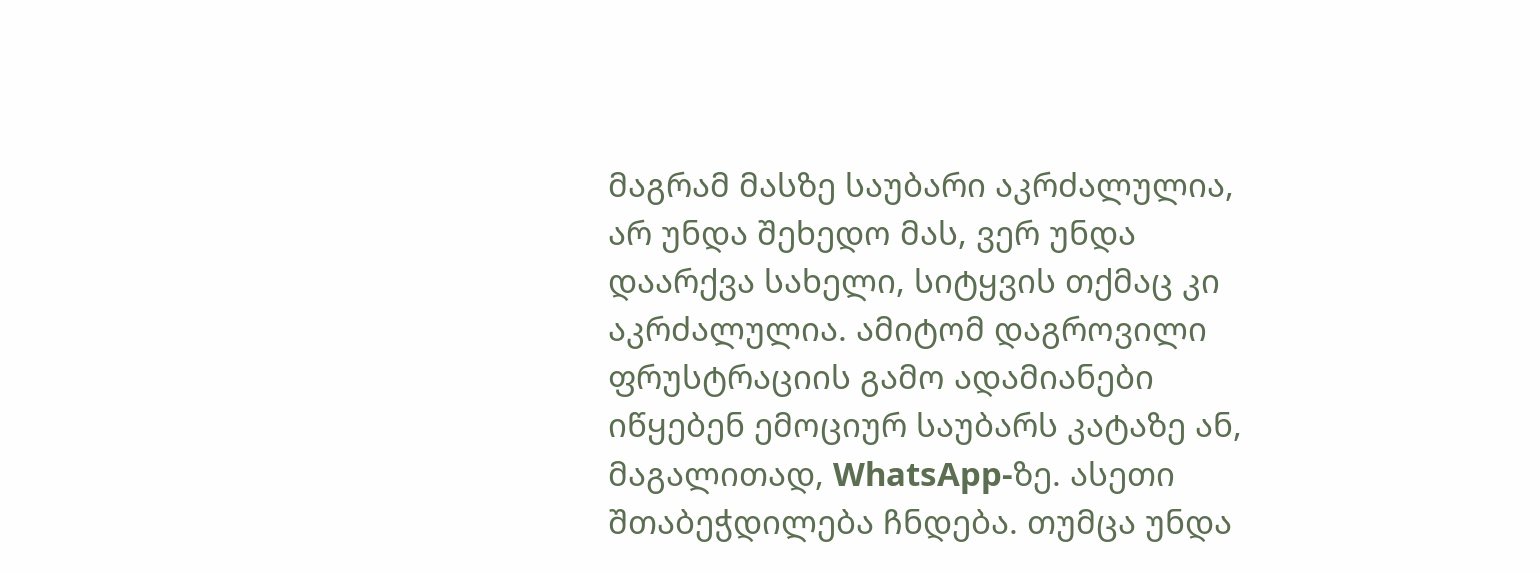მაგრამ მასზე საუბარი აკრძალულია, არ უნდა შეხედო მას, ვერ უნდა დაარქვა სახელი, სიტყვის თქმაც კი აკრძალულია. ამიტომ დაგროვილი ფრუსტრაციის გამო ადამიანები იწყებენ ემოციურ საუბარს კატაზე ან, მაგალითად, WhatsApp-ზე. ასეთი შთაბეჭდილება ჩნდება. თუმცა უნდა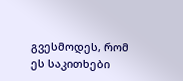გვესმოდეს, რომ ეს საკითხები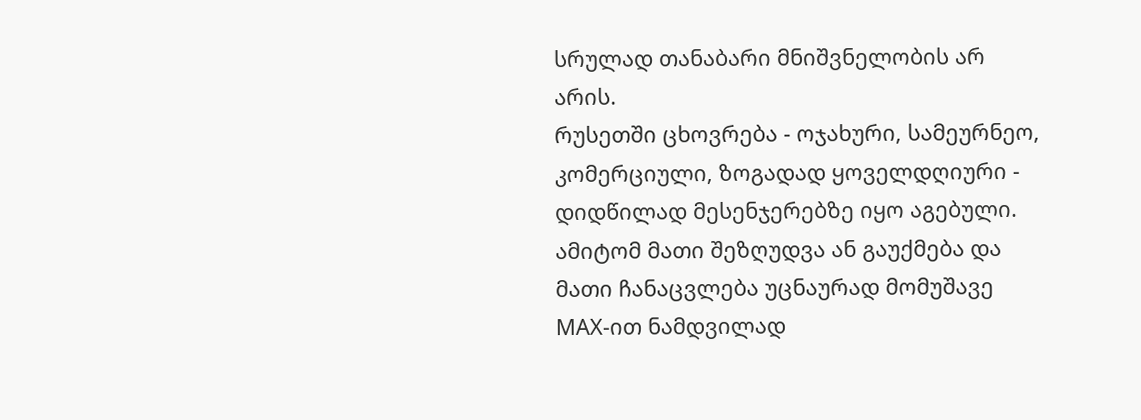სრულად თანაბარი მნიშვნელობის არ არის.
რუსეთში ცხოვრება - ოჯახური, სამეურნეო, კომერციული, ზოგადად ყოველდღიური - დიდწილად მესენჯერებზე იყო აგებული. ამიტომ მათი შეზღუდვა ან გაუქმება და მათი ჩანაცვლება უცნაურად მომუშავე MAX-ით ნამდვილად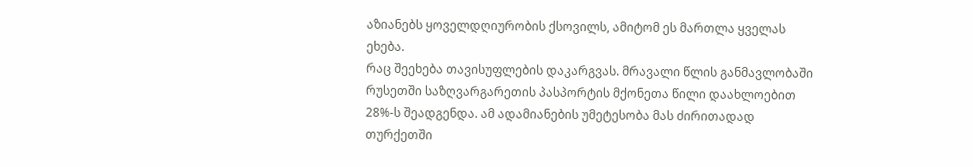აზიანებს ყოველდღიურობის ქსოვილს, ამიტომ ეს მართლა ყველას ეხება.
რაც შეეხება თავისუფლების დაკარგვას. მრავალი წლის განმავლობაში რუსეთში საზღვარგარეთის პასპორტის მქონეთა წილი დაახლოებით 28%-ს შეადგენდა. ამ ადამიანების უმეტესობა მას ძირითადად თურქეთში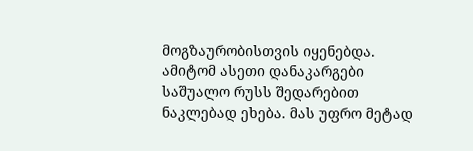მოგზაურობისთვის იყენებდა. ამიტომ ასეთი დანაკარგები საშუალო რუსს შედარებით ნაკლებად ეხება. მას უფრო მეტად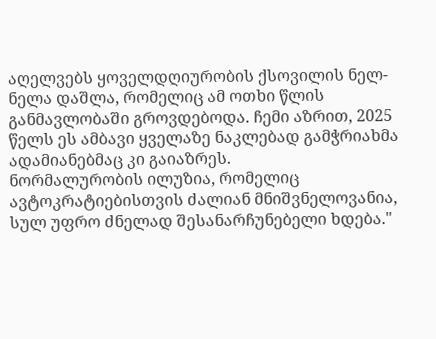აღელვებს ყოველდღიურობის ქსოვილის ნელ-ნელა დაშლა, რომელიც ამ ოთხი წლის განმავლობაში გროვდებოდა. ჩემი აზრით, 2025 წელს ეს ამბავი ყველაზე ნაკლებად გამჭრიახმა ადამიანებმაც კი გაიაზრეს.
ნორმალურობის ილუზია, რომელიც ავტოკრატიებისთვის ძალიან მნიშვნელოვანია, სულ უფრო ძნელად შესანარჩუნებელი ხდება."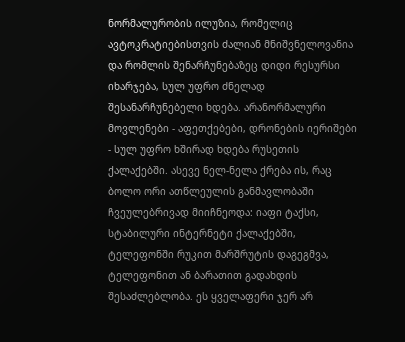ნორმალურობის ილუზია, რომელიც ავტოკრატიებისთვის ძალიან მნიშვნელოვანია და რომლის შენარჩუნებაზეც დიდი რესურსი იხარჯება, სულ უფრო ძნელად შესანარჩუნებელი ხდება. არანორმალური მოვლენები - აფეთქებები, დრონების იერიშები - სულ უფრო ხშირად ხდება რუსეთის ქალაქებში. ასევე ნელ-ნელა ქრება ის, რაც ბოლო ორი ათწლეულის განმავლობაში ჩვეულებრივად მიიჩნეოდა: იაფი ტაქსი, სტაბილური ინტერნეტი ქალაქებში, ტელეფონში რუკით მარშრუტის დაგეგმვა, ტელეფონით ან ბარათით გადახდის შესაძლებლობა. ეს ყველაფერი ჯერ არ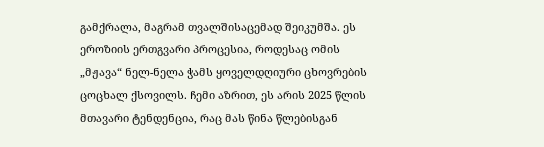გამქრალა, მაგრამ თვალშისაცემად შეიკუმშა. ეს ეროზიის ერთგვარი პროცესია, როდესაც ომის „მჟავა“ ნელ-ნელა ჭამს ყოველდღიური ცხოვრების ცოცხალ ქსოვილს. ჩემი აზრით, ეს არის 2025 წლის მთავარი ტენდენცია, რაც მას წინა წლებისგან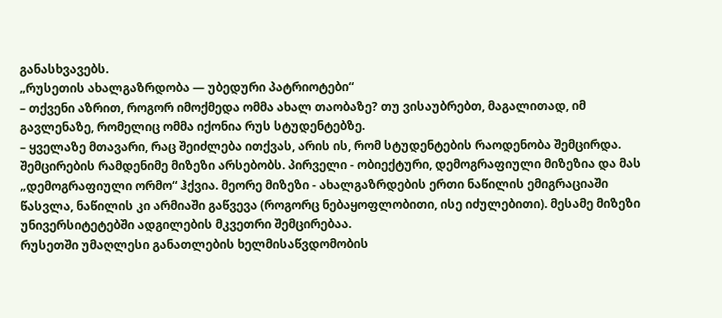განასხვავებს.
„რუსეთის ახალგაზრდობა — უბედური პატრიოტები“
– თქვენი აზრით, როგორ იმოქმედა ომმა ახალ თაობაზე? თუ ვისაუბრებთ, მაგალითად, იმ გავლენაზე, რომელიც ომმა იქონია რუს სტუდენტებზე.
– ყველაზე მთავარი, რაც შეიძლება ითქვას, არის ის, რომ სტუდენტების რაოდენობა შემცირდა. შემცირების რამდენიმე მიზეზი არსებობს. პირველი - ობიექტური, დემოგრაფიული მიზეზია და მას „დემოგრაფიული ორმო“ ჰქვია. მეორე მიზეზი - ახალგაზრდების ერთი ნაწილის ემიგრაციაში წასვლა, ნაწილის კი არმიაში გაწვევა (როგორც ნებაყოფლობითი, ისე იძულებითი). მესამე მიზეზი უნივერსიტეტებში ადგილების მკვეთრი შემცირებაა.
რუსეთში უმაღლესი განათლების ხელმისაწვდომობის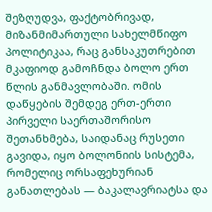შეზღუდვა, ფაქტობრივად, მიზანმიმართული სახელმწიფო პოლიტიკაა, რაც განსაკუთრებით მკაფიოდ გამოჩნდა ბოლო ერთ წლის განმავლობაში. ომის დაწყების შემდეგ ერთ-ერთი პირველი საერთაშორისო შეთანხმება, საიდანაც რუსეთი გავიდა, იყო ბოლონიის სისტემა, რომელიც ორსაფეხურიან განათლებას — ბაკალავრიატსა და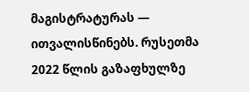მაგისტრატურას — ითვალისწინებს. რუსეთმა 2022 წლის გაზაფხულზე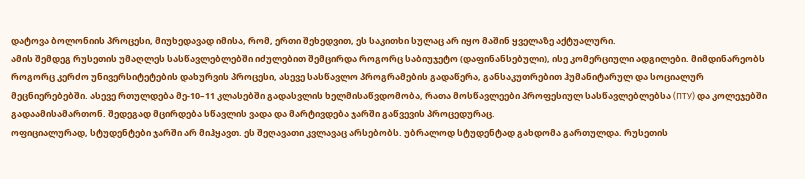დატოვა ბოლონიის პროცესი, მიუხედავად იმისა, რომ, ერთი შეხედვით, ეს საკითხი სულაც არ იყო მაშინ ყველაზე აქტუალური.
ამის შემდეგ რუსეთის უმაღლეს სასწავლებლებში იძულებით შემცირდა როგორც საბიუჯეტო (დაფინანსებული), ისე კომერციული ადგილები. მიმდინარეობს როგორც კერძო უნივერსიტეტების დახურვის პროცესი, ასევე სასწავლო პროგრამების გადაწერა, განსაკუთრებით ჰუმანიტარულ და სოციალურ მეცნიერებებში. ასევე რთულდება მე-10–11 კლასებში გადასვლის ხელმისაწვდომობა, რათა მოსწავლეები პროფესიულ სასწავლებლებსა (ПТУ) და კოლეჯებში გადაამისამართონ. შედეგად მცირდება სწავლის ვადა და მარტივდება ჯარში გაწვევის პროცედურაც.
ოფიციალურად, სტუდენტები ჯარში არ მიჰყავთ. ეს შეღავათი კვლავაც არსებობს. უბრალოდ სტუდენტად გახდომა გართულდა. რუსეთის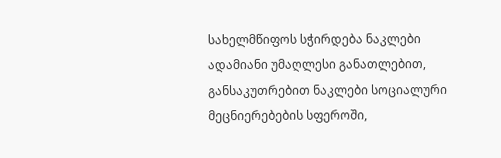სახელმწიფოს სჭირდება ნაკლები ადამიანი უმაღლესი განათლებით, განსაკუთრებით ნაკლები სოციალური მეცნიერებების სფეროში,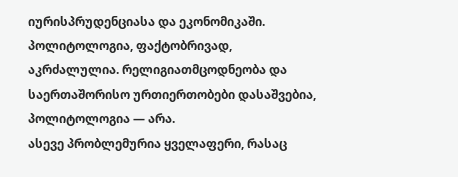იურისპრუდენციასა და ეკონომიკაში.
პოლიტოლოგია, ფაქტობრივად, აკრძალულია. რელიგიათმცოდნეობა და საერთაშორისო ურთიერთობები დასაშვებია, პოლიტოლოგია — არა.
ასევე პრობლემურია ყველაფერი, რასაც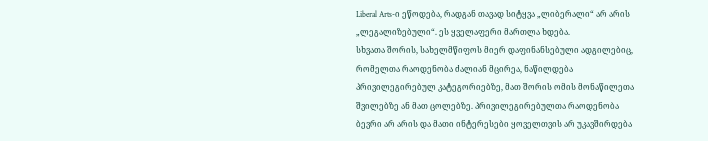Liberal Arts-ი ეწოდება, რადგან თავად სიტყვა „ლიბერალი“ არ არის „ლეგალიზებული“. ეს ყველაფერი მართლა ხდება.
სხვათა შორის, სახელმწიფოს მიერ დაფინანსებული ადგილებიც, რომელთა რაოდენობა ძალიან მცირეა, ნაწილდება პრივილეგირებულ კატეგორიებზე, მათ შორის ომის მონაწილეთა შვილებზე ან მათ ცოლებზე. პრივილეგირებულთა რაოდენობა ბევრი არ არის და მათი ინტერესები ყოველთვის არ უკავშირდება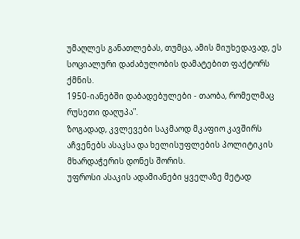უმაღლეს განათლებას, თუმცა, ამის მიუხედავად, ეს სოციალური დაძაბულობის დამატებით ფაქტორს ქმნის.
1950-იანებში დაბადებულები - თაობა, რომელმაც რუსეთი დაღუპა".
ზოგადად, კვლევები საკმაოდ მკაფიო კავშირს აჩვენებს ასაკსა და ხელისუფლების პოლიტიკის მხარდაჭერის დონეს შორის.
უფროსი ასაკის ადამიანები ყველაზე მეტად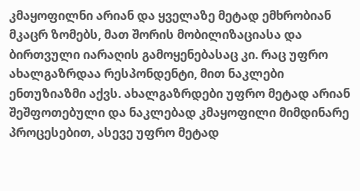კმაყოფილნი არიან და ყველაზე მეტად ემხრობიან მკაცრ ზომებს, მათ შორის მობილიზაციასა და ბირთვული იარაღის გამოყენებასაც კი. რაც უფრო ახალგაზრდაა რესპონდენტი, მით ნაკლები ენთუზიაზმი აქვს. ახალგაზრდები უფრო მეტად არიან შეშფოთებული და ნაკლებად კმაყოფილი მიმდინარე პროცესებით, ასევე უფრო მეტად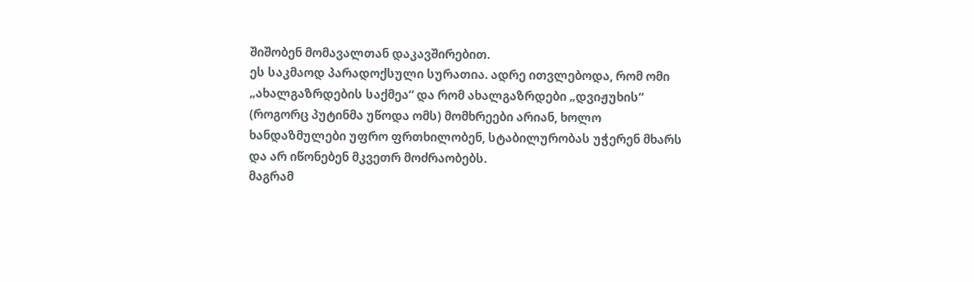შიშობენ მომავალთან დაკავშირებით.
ეს საკმაოდ პარადოქსული სურათია. ადრე ითვლებოდა, რომ ომი „ახალგაზრდების საქმეა“ და რომ ახალგაზრდები „დვიჟუხის“ (როგორც პუტინმა უწოდა ომს) მომხრეები არიან, ხოლო ხანდაზმულები უფრო ფრთხილობენ, სტაბილურობას უჭერენ მხარს და არ იწონებენ მკვეთრ მოძრაობებს.
მაგრამ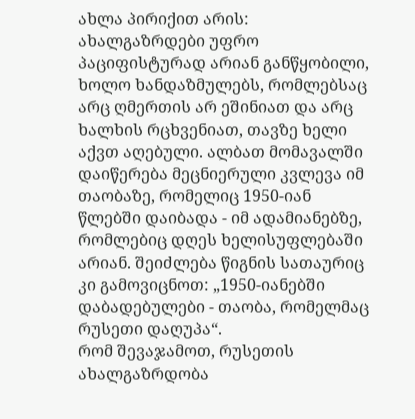ახლა პირიქით არის: ახალგაზრდები უფრო პაციფისტურად არიან განწყობილი, ხოლო ხანდაზმულებს, რომლებსაც არც ღმერთის არ ეშინიათ და არც ხალხის რცხვენიათ, თავზე ხელი აქვთ აღებული. ალბათ მომავალში დაიწერება მეცნიერული კვლევა იმ თაობაზე, რომელიც 1950-იან წლებში დაიბადა - იმ ადამიანებზე, რომლებიც დღეს ხელისუფლებაში არიან. შეიძლება წიგნის სათაურიც კი გამოვიცნოთ: „1950-იანებში დაბადებულები - თაობა, რომელმაც რუსეთი დაღუპა“.
რომ შევაჯამოთ, რუსეთის ახალგაზრდობა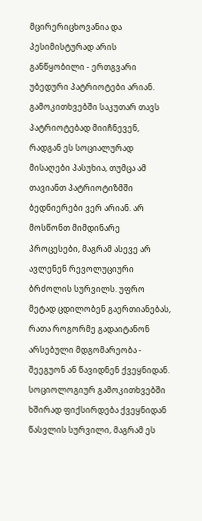მცირერიცხოვანია და პესიმისტურად არის განწყობილი - ერთგვარი უბედური პატრიოტები არიან. გამოკითხვებში საკუთარ თავს პატრიოტებად მიიჩნევენ, რადგან ეს სოციალურად მისაღები პასუხია, თუმცა ამ თავიანთ პატრიოტიზმში ბედნიერები ვერ არიან. არ მოსწონთ მიმდინარე პროცესები, მაგრამ ასევე არ ავლენენ რევოლუციური ბრძოლის სურვილს. უფრო მეტად ცდილობენ გაერთიანებას, რათა როგორმე გადაიტანონ არსებული მდგომარეობა - შეეგუონ ან წავიდნენ ქვეყნიდან.
სოციოლოგიურ გამოკითხვებში ხშირად ფიქსირდება ქვეყნიდან წასვლის სურვილი, მაგრამ ეს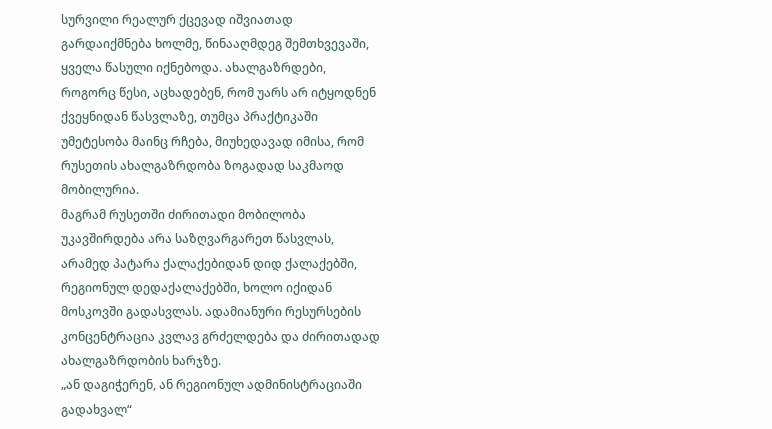სურვილი რეალურ ქცევად იშვიათად გარდაიქმნება ხოლმე, წინააღმდეგ შემთხვევაში, ყველა წასული იქნებოდა. ახალგაზრდები, როგორც წესი, აცხადებენ, რომ უარს არ იტყოდნენ ქვეყნიდან წასვლაზე, თუმცა პრაქტიკაში უმეტესობა მაინც რჩება, მიუხედავად იმისა, რომ რუსეთის ახალგაზრდობა ზოგადად საკმაოდ მობილურია.
მაგრამ რუსეთში ძირითადი მობილობა უკავშირდება არა საზღვარგარეთ წასვლას, არამედ პატარა ქალაქებიდან დიდ ქალაქებში, რეგიონულ დედაქალაქებში, ხოლო იქიდან მოსკოვში გადასვლას. ადამიანური რესურსების კონცენტრაცია კვლავ გრძელდება და ძირითადად ახალგაზრდობის ხარჯზე.
„ან დაგიჭერენ, ან რეგიონულ ადმინისტრაციაში გადახვალ“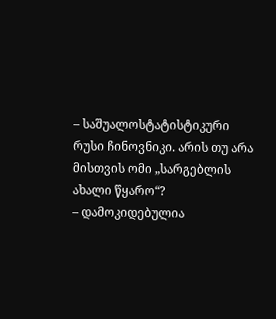– საშუალოსტატისტიკური რუსი ჩინოვნიკი. არის თუ არა მისთვის ომი „სარგებლის ახალი წყარო“?
– დამოკიდებულია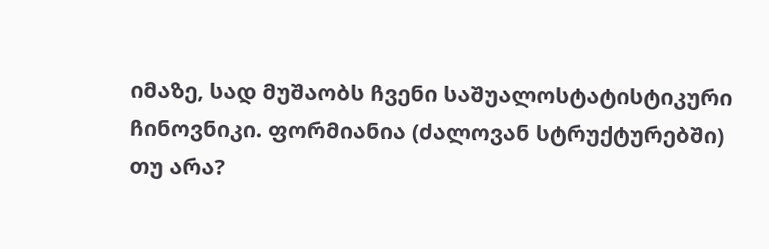იმაზე, სად მუშაობს ჩვენი საშუალოსტატისტიკური ჩინოვნიკი. ფორმიანია (ძალოვან სტრუქტურებში) თუ არა?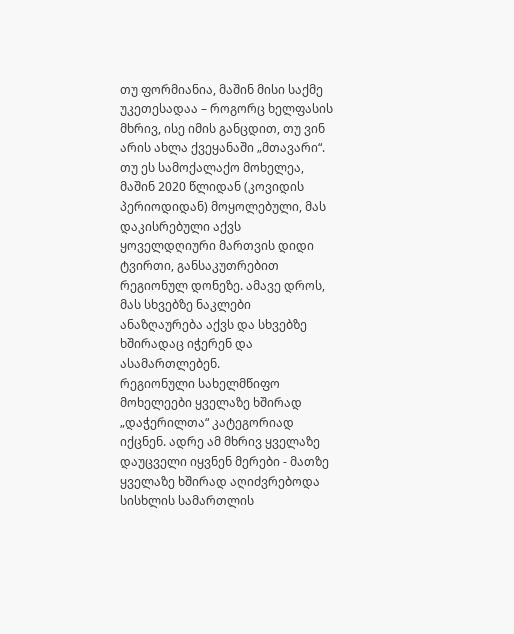თუ ფორმიანია, მაშინ მისი საქმე უკეთესადაა – როგორც ხელფასის მხრივ, ისე იმის განცდით, თუ ვინ არის ახლა ქვეყანაში „მთავარი“.
თუ ეს სამოქალაქო მოხელეა, მაშინ 2020 წლიდან (კოვიდის პერიოდიდან) მოყოლებული, მას დაკისრებული აქვს ყოველდღიური მართვის დიდი ტვირთი, განსაკუთრებით რეგიონულ დონეზე. ამავე დროს, მას სხვებზე ნაკლები ანაზღაურება აქვს და სხვებზე ხშირადაც იჭერენ და ასამართლებენ.
რეგიონული სახელმწიფო მოხელეები ყველაზე ხშირად „დაჭერილთა“ კატეგორიად იქცნენ. ადრე ამ მხრივ ყველაზე დაუცველი იყვნენ მერები - მათზე ყველაზე ხშირად აღიძვრებოდა სისხლის სამართლის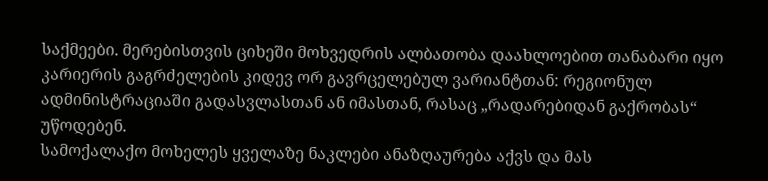საქმეები. მერებისთვის ციხეში მოხვედრის ალბათობა დაახლოებით თანაბარი იყო კარიერის გაგრძელების კიდევ ორ გავრცელებულ ვარიანტთან: რეგიონულ ადმინისტრაციაში გადასვლასთან ან იმასთან, რასაც „რადარებიდან გაქრობას“ უწოდებენ.
სამოქალაქო მოხელეს ყველაზე ნაკლები ანაზღაურება აქვს და მას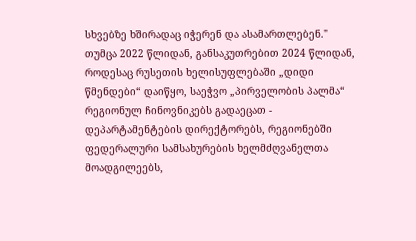სხვებზე ხშირადაც იჭერენ და ასამართლებენ."
თუმცა 2022 წლიდან, განსაკუთრებით 2024 წლიდან, როდესაც რუსეთის ხელისუფლებაში „დიდი წმენდები“ დაიწყო, საეჭვო „პირველობის პალმა“ რეგიონულ ჩინოვნიკებს გადაეცათ - დეპარტამენტების დირექტორებს, რეგიონებში ფედერალური სამსახურების ხელმძღვანელთა მოადგილეებს,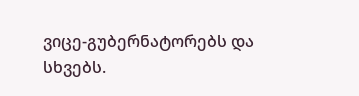ვიცე-გუბერნატორებს და სხვებს.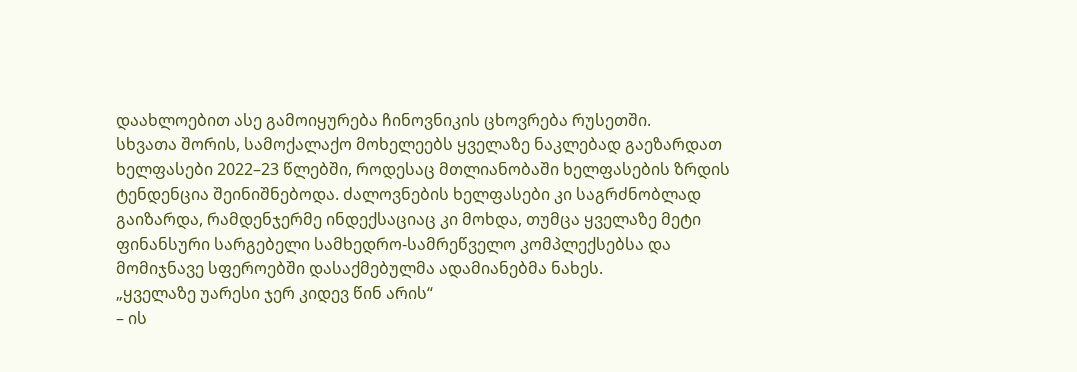დაახლოებით ასე გამოიყურება ჩინოვნიკის ცხოვრება რუსეთში.
სხვათა შორის, სამოქალაქო მოხელეებს ყველაზე ნაკლებად გაეზარდათ ხელფასები 2022–23 წლებში, როდესაც მთლიანობაში ხელფასების ზრდის ტენდენცია შეინიშნებოდა. ძალოვნების ხელფასები კი საგრძნობლად გაიზარდა, რამდენჯერმე ინდექსაციაც კი მოხდა, თუმცა ყველაზე მეტი ფინანსური სარგებელი სამხედრო-სამრეწველო კომპლექსებსა და მომიჯნავე სფეროებში დასაქმებულმა ადამიანებმა ნახეს.
„ყველაზე უარესი ჯერ კიდევ წინ არის“
– ის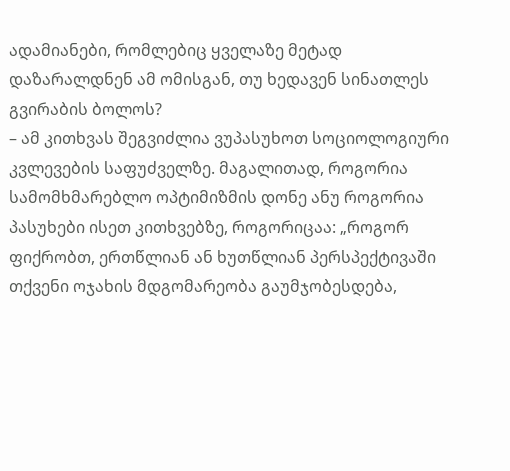ადამიანები, რომლებიც ყველაზე მეტად დაზარალდნენ ამ ომისგან, თუ ხედავენ სინათლეს გვირაბის ბოლოს?
– ამ კითხვას შეგვიძლია ვუპასუხოთ სოციოლოგიური კვლევების საფუძველზე. მაგალითად, როგორია სამომხმარებლო ოპტიმიზმის დონე ანუ როგორია პასუხები ისეთ კითხვებზე, როგორიცაა: „როგორ ფიქრობთ, ერთწლიან ან ხუთწლიან პერსპექტივაში თქვენი ოჯახის მდგომარეობა გაუმჯობესდება,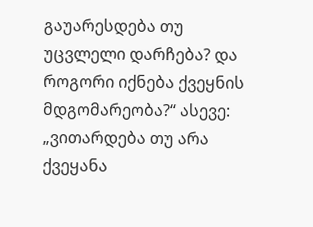გაუარესდება თუ უცვლელი დარჩება? და როგორი იქნება ქვეყნის მდგომარეობა?“ ასევე: „ვითარდება თუ არა ქვეყანა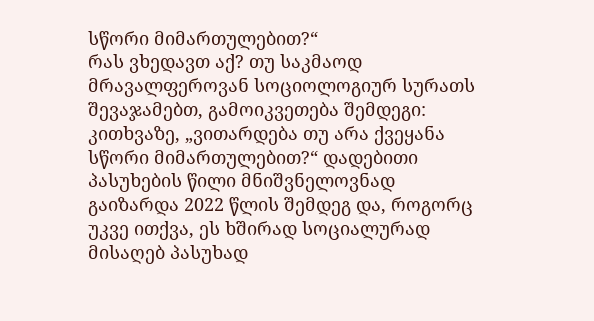სწორი მიმართულებით?“
რას ვხედავთ აქ? თუ საკმაოდ მრავალფეროვან სოციოლოგიურ სურათს შევაჯამებთ, გამოიკვეთება შემდეგი: კითხვაზე, „ვითარდება თუ არა ქვეყანა სწორი მიმართულებით?“ დადებითი პასუხების წილი მნიშვნელოვნად გაიზარდა 2022 წლის შემდეგ და, როგორც უკვე ითქვა, ეს ხშირად სოციალურად მისაღებ პასუხად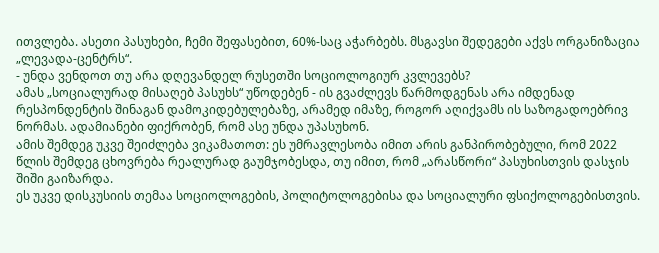ითვლება. ასეთი პასუხები, ჩემი შეფასებით, 60%-საც აჭარბებს. მსგავსი შედეგები აქვს ორგანიზაცია „ლევადა-ცენტრს“.
- უნდა ვენდოთ თუ არა დღევანდელ რუსეთში სოციოლოგიურ კვლევებს?
ამას „სოციალურად მისაღებ პასუხს“ უწოდებენ - ის გვაძლევს წარმოდგენას არა იმდენად რესპონდენტის შინაგან დამოკიდებულებაზე, არამედ იმაზე, როგორ აღიქვამს ის საზოგადოებრივ ნორმას. ადამიანები ფიქრობენ, რომ ასე უნდა უპასუხონ.
ამის შემდეგ უკვე შეიძლება ვიკამათოთ: ეს უმრავლესობა იმით არის განპირობებული, რომ 2022 წლის შემდეგ ცხოვრება რეალურად გაუმჯობესდა, თუ იმით, რომ „არასწორი“ პასუხისთვის დასჯის შიში გაიზარდა.
ეს უკვე დისკუსიის თემაა სოციოლოგების, პოლიტოლოგებისა და სოციალური ფსიქოლოგებისთვის.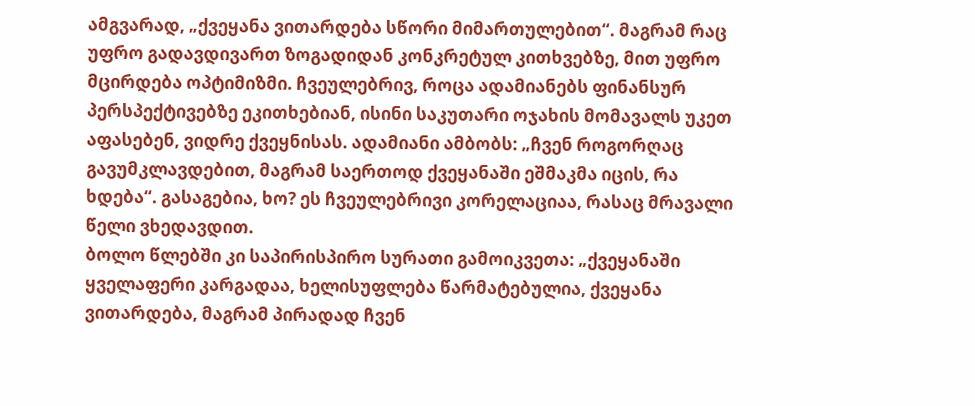ამგვარად, „ქვეყანა ვითარდება სწორი მიმართულებით“. მაგრამ რაც უფრო გადავდივართ ზოგადიდან კონკრეტულ კითხვებზე, მით უფრო მცირდება ოპტიმიზმი. ჩვეულებრივ, როცა ადამიანებს ფინანსურ პერსპექტივებზე ეკითხებიან, ისინი საკუთარი ოჯახის მომავალს უკეთ აფასებენ, ვიდრე ქვეყნისას. ადამიანი ამბობს: „ჩვენ როგორღაც გავუმკლავდებით, მაგრამ საერთოდ ქვეყანაში ეშმაკმა იცის, რა ხდება“. გასაგებია, ხო? ეს ჩვეულებრივი კორელაციაა, რასაც მრავალი წელი ვხედავდით.
ბოლო წლებში კი საპირისპირო სურათი გამოიკვეთა: „ქვეყანაში ყველაფერი კარგადაა, ხელისუფლება წარმატებულია, ქვეყანა ვითარდება, მაგრამ პირადად ჩვენ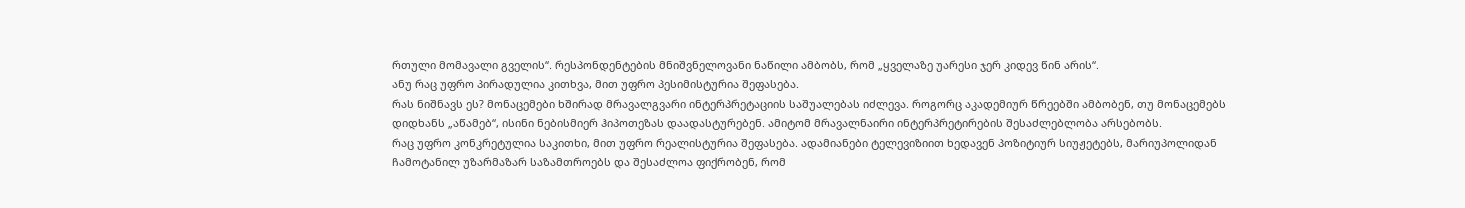რთული მომავალი გველის“. რესპონდენტების მნიშვნელოვანი ნაწილი ამბობს, რომ „ყველაზე უარესი ჯერ კიდევ წინ არის“.
ანუ რაც უფრო პირადულია კითხვა, მით უფრო პესიმისტურია შეფასება.
რას ნიშნავს ეს? მონაცემები ხშირად მრავალგვარი ინტერპრეტაციის საშუალებას იძლევა. როგორც აკადემიურ წრეებში ამბობენ, თუ მონაცემებს დიდხანს „აწამებ“, ისინი ნებისმიერ ჰიპოთეზას დაადასტურებენ. ამიტომ მრავალნაირი ინტერპრეტირების შესაძლებლობა არსებობს.
რაც უფრო კონკრეტულია საკითხი, მით უფრო რეალისტურია შეფასება. ადამიანები ტელევიზიით ხედავენ პოზიტიურ სიუჟეტებს, მარიუპოლიდან ჩამოტანილ უზარმაზარ საზამთროებს და შესაძლოა ფიქრობენ, რომ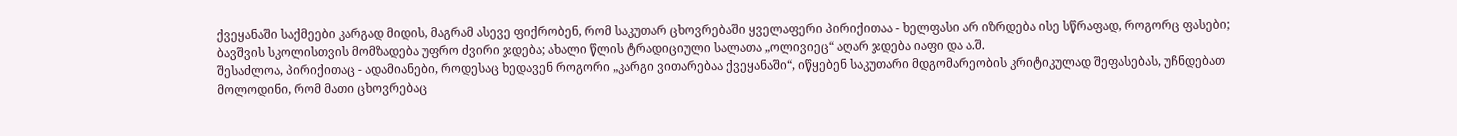ქვეყანაში საქმეები კარგად მიდის, მაგრამ ასევე ფიქრობენ, რომ საკუთარ ცხოვრებაში ყველაფერი პირიქითაა - ხელფასი არ იზრდება ისე სწრაფად, როგორც ფასები; ბავშვის სკოლისთვის მომზადება უფრო ძვირი ჯდება; ახალი წლის ტრადიციული სალათა „ოლივიეც“ აღარ ჯდება იაფი და ა.შ.
შესაძლოა, პირიქითაც - ადამიანები, როდესაც ხედავენ როგორი „კარგი ვითარებაა ქვეყანაში“, იწყებენ საკუთარი მდგომარეობის კრიტიკულად შეფასებას, უჩნდებათ მოლოდინი, რომ მათი ცხოვრებაც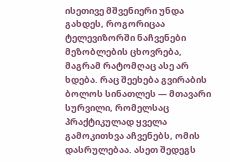ისეთივე მშვენიერი უნდა გახდეს, როგორიცაა ტელევიზორში ნაჩვენები მეზობლების ცხოვრება, მაგრამ რატომღაც ასე არ ხდება. რაც შეეხება გვირაბის ბოლოს სინათლეს — მთავარი სურვილი, რომელსაც პრაქტიკულად ყველა გამოკითხვა აჩვენებს, ომის დასრულებაა. ასეთ შედეგს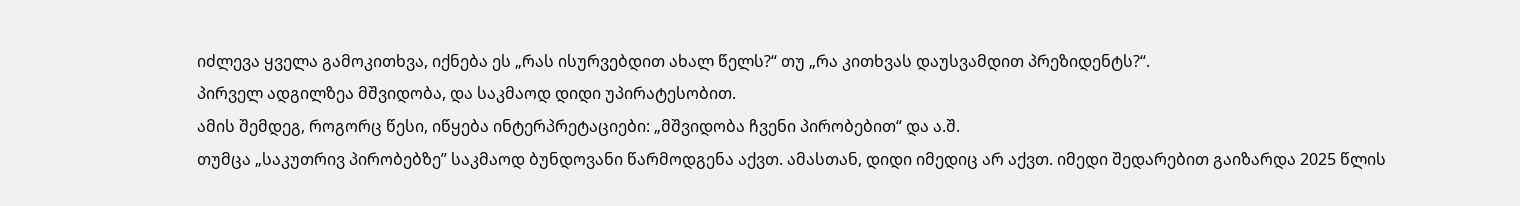იძლევა ყველა გამოკითხვა, იქნება ეს „რას ისურვებდით ახალ წელს?“ თუ „რა კითხვას დაუსვამდით პრეზიდენტს?“.
პირველ ადგილზეა მშვიდობა, და საკმაოდ დიდი უპირატესობით.
ამის შემდეგ, როგორც წესი, იწყება ინტერპრეტაციები: „მშვიდობა ჩვენი პირობებით“ და ა.შ.
თუმცა „საკუთრივ პირობებზე” საკმაოდ ბუნდოვანი წარმოდგენა აქვთ. ამასთან, დიდი იმედიც არ აქვთ. იმედი შედარებით გაიზარდა 2025 წლის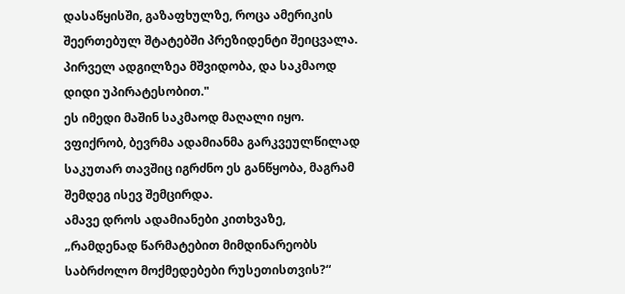დასაწყისში, გაზაფხულზე, როცა ამერიკის შეერთებულ შტატებში პრეზიდენტი შეიცვალა.
პირველ ადგილზეა მშვიდობა, და საკმაოდ დიდი უპირატესობით."
ეს იმედი მაშინ საკმაოდ მაღალი იყო. ვფიქრობ, ბევრმა ადამიანმა გარკვეულწილად საკუთარ თავშიც იგრძნო ეს განწყობა, მაგრამ შემდეგ ისევ შემცირდა.
ამავე დროს ადამიანები კითხვაზე, „რამდენად წარმატებით მიმდინარეობს საბრძოლო მოქმედებები რუსეთისთვის?“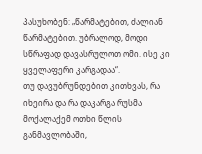პასუხობენ: „წარმატებით, ძალიან წარმატებით. უბრალოდ, მოდი სწრაფად დავასრულოთ ომი. ისე კი ყველაფერი კარგადაა“.
თუ დავუბრუნდებით კითხვას, რა იხეირა და რა დაკარგა რუსმა მოქალაქემ ოთხი წლის განმავლობაში,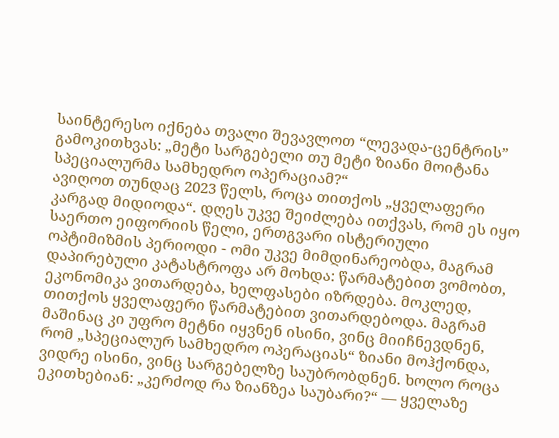საინტერესო იქნება თვალი შევავლოთ “ლევადა-ცენტრის” გამოკითხვას: „მეტი სარგებელი თუ მეტი ზიანი მოიტანა სპეციალურმა სამხედრო ოპერაციამ?“
ავიღოთ თუნდაც 2023 წელს, როცა თითქოს „ყველაფერი კარგად მიდიოდა“. დღეს უკვე შეიძლება ითქვას, რომ ეს იყო საერთო ეიფორიის წელი, ერთგვარი ისტერიული ოპტიმიზმის პერიოდი - ომი უკვე მიმდინარეობდა, მაგრამ დაპირებული კატასტროფა არ მოხდა: წარმატებით ვომობთ, ეკონომიკა ვითარდება, ხელფასები იზრდება. მოკლედ, თითქოს ყველაფერი წარმატებით ვითარდებოდა. მაგრამ მაშინაც კი უფრო მეტნი იყვნენ ისინი, ვინც მიიჩნევდნენ, რომ „სპეციალურ სამხედრო ოპერაციას“ ზიანი მოჰქონდა, ვიდრე ისინი, ვინც სარგებელზე საუბრობდნენ. ხოლო როცა ეკითხებიან: „კერძოდ რა ზიანზეა საუბარი?“ — ყველაზე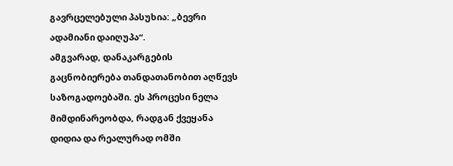გავრცელებული პასუხია: „ბევრი ადამიანი დაიღუპა“.
ამგვარად, დანაკარგების გაცნობიერება თანდათანობით აღწევს საზოგადოებაში. ეს პროცესი ნელა მიმდინარეობდა, რადგან ქვეყანა დიდია და რეალურად ომში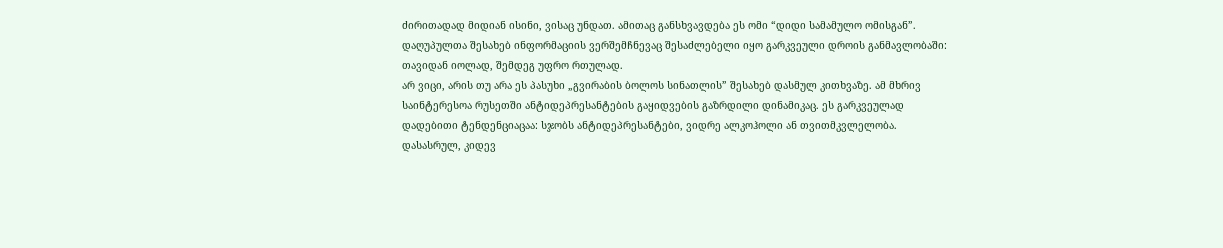ძირითადად მიდიან ისინი, ვისაც უნდათ. ამითაც განსხვავდება ეს ომი “დიდი სამამულო ომისგან”. დაღუპულთა შესახებ ინფორმაციის ვერშემჩნევაც შესაძლებელი იყო გარკვეული დროის განმავლობაში: თავიდან იოლად, შემდეგ უფრო რთულად.
არ ვიცი, არის თუ არა ეს პასუხი „გვირაბის ბოლოს სინათლის” შესახებ დასმულ კითხვაზე. ამ მხრივ საინტერესოა რუსეთში ანტიდეპრესანტების გაყიდვების გაზრდილი დინამიკაც. ეს გარკვეულად დადებითი ტენდენციაცაა: სჯობს ანტიდეპრესანტები, ვიდრე ალკოჰოლი ან თვითმკვლელობა.
დასასრულ, კიდევ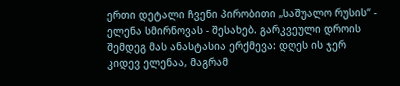ერთი დეტალი ჩვენი პირობითი „საშუალო რუსის“ - ელენა სმირნოვას - შესახებ. გარკვეული დროის შემდეგ მას ანასტასია ერქმევა: დღეს ის ჯერ კიდევ ელენაა, მაგრამ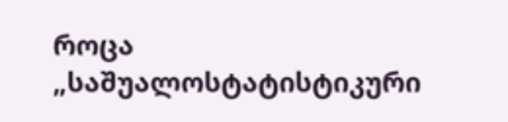როცა „საშუალოსტატისტიკური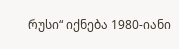რუსი“ იქნება 1980-იანი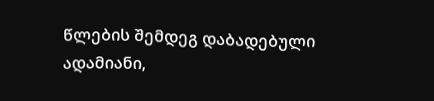წლების შემდეგ დაბადებული ადამიანი,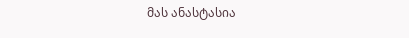მას ანასტასია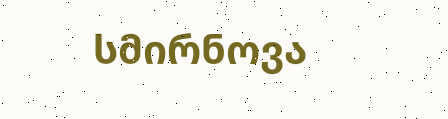სმირნოვა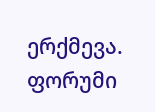ერქმევა.
ფორუმი